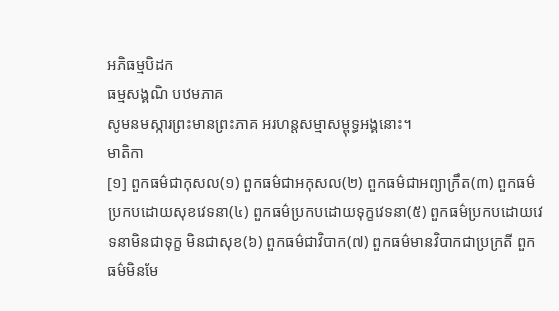អភិធម្មបិដក
ធម្មសង្គណិ បឋមភាគ
សូមនមស្ការព្រះមានព្រះភាគ អរហន្តសម្មាសម្ពុទ្ធអង្គនោះ។
មាតិកា
[១] ពួកធម៌ជាកុសល(១) ពួកធម៌ជាអកុសល(២) ពួកធម៌ជាអព្យាក្រឹត(៣) ពួកធម៌ប្រកបដោយសុខវេទនា(៤) ពួកធម៌ប្រកបដោយទុក្ខវេទនា(៥) ពួកធម៌ប្រកបដោយវេទនាមិនជាទុក្ខ មិនជាសុខ(៦) ពួកធម៌ជាវិបាក(៧) ពួកធម៌មានវិបាកជាប្រក្រតី ពួកធម៌មិនមែ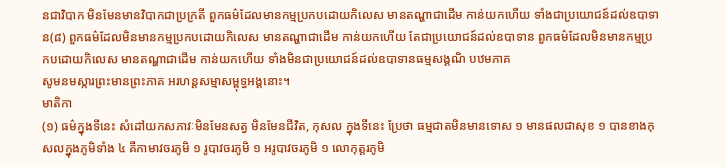នជាវិបាក មិនមែនមានវិបាកជាប្រក្រតី ពួកធម៌ដែលមានកម្មប្រកបដោយកិលេស មានតណ្ហាជាដើម កាន់យកហើយ ទាំងជាប្រយោជន៍ដល់ឧបាទាន(៨) ពួកធម៌ដែលមិនមានកម្មប្រកបដោយកិលេស មានតណ្ហាជាដើម កាន់យកហើយ តែជាប្រយោជន៍ដល់ឧបាទាន ពួកធម៌ដែលមិនមានកម្មប្រកបដោយកិលេស មានតណ្ហាជាដើម កាន់យកហើយ ទាំងមិនជាប្រយោជន៍ដល់ឧបាទានធម្មសង្គណិ បឋមភាគ
សូមនមស្ការព្រះមានព្រះភាគ អរហន្តសម្មាសម្ពុទ្ធអង្គនោះ។
មាតិកា
(១) ធម៌ក្នុងទីនេះ សំដៅយកសភាវៈមិនមែនសត្វ មិនមែនជីវិត, កុសល ក្នុងទីនេះ ប្រែថា ធម្មជាតមិនមានទោស ១ មានផលជាសុខ ១ បានខាងកុសលក្នុងភូមិទាំង ៤ គឺកាមាវចរភូមិ ១ រូបាវចរភូមិ ១ អរូបាវចរភូមិ ១ លោកុត្តរភូមិ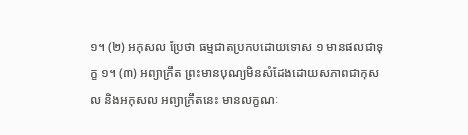១។ (២) អកុសល ប្រែថា ធម្មជាតប្រកបដោយទោស ១ មានផលជាទុក្ខ ១។ (៣) អព្យាក្រឹត ព្រះមានបុណ្យមិនសំដែងដោយសភាពជាកុសល និងអកុសល អព្យាក្រឹតនេះ មានលក្ខណៈ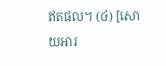ឥតផល។ (៤) [សោយអារ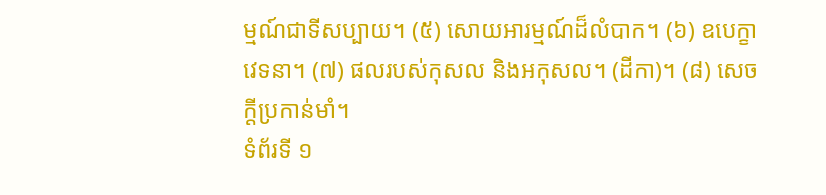ម្មណ៍ជាទីសប្បាយ។ (៥) សោយអារម្មណ៍ដ៏លំបាក។ (៦) ឧបេក្ខាវេទនា។ (៧) ផលរបស់កុសល និងអកុសល។ (ដីកា)។ (៨) សេចក្តីប្រកាន់មាំ។
ទំព័រទី ១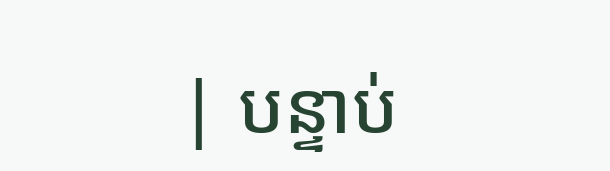| បន្ទាប់